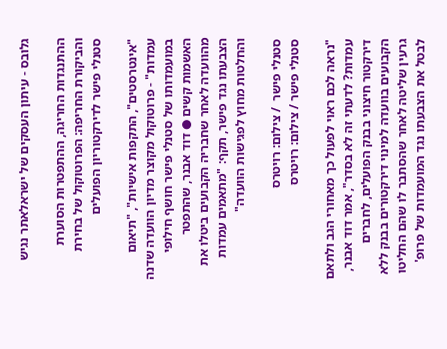גלובס - עיתון העסקים של ישראלאתר נגיש

ההתנגדות החריגה, ההתפטרות הסוערת והביקורת החריפה: הפרוטוקול של בחירת סטנלי פישר לדירקטוריון הפועלים

"אינטרסטים", התקפות אישיות", "תיאום עמדות" - פרוטוקול מקוצר מדיון הוועדה שדנה במועמדותו של סטנלי פישר חושף חילופי האשמות קשים ● דוד אבנר, שהתפטר מהוועדה לאחר שחבריה הקבועים ביטלו את הצבעתו נגד פישר, תקף: "מתאמים עמדות והחלטות מחוץ לפגישות הוועדה"

סטנלי פישר  / צילום: רויטרס
סטנלי פישר / צילום: רויטרס

"נראה לכם ראוי לפעול כך מאחורי הגב ולתאם עמדות? לדעתי זה לא בסדר", אמר דוד אבנר, דירקטור חיצוני בבנק הפועלים, לחברים הקבועים בוועדה למינוי דירקטורים בבנק ללא גרעין שליטה לאחר שהסתבר לו שהם החליטו לבטל את הצבעתו נגד המועמדות של פרופ'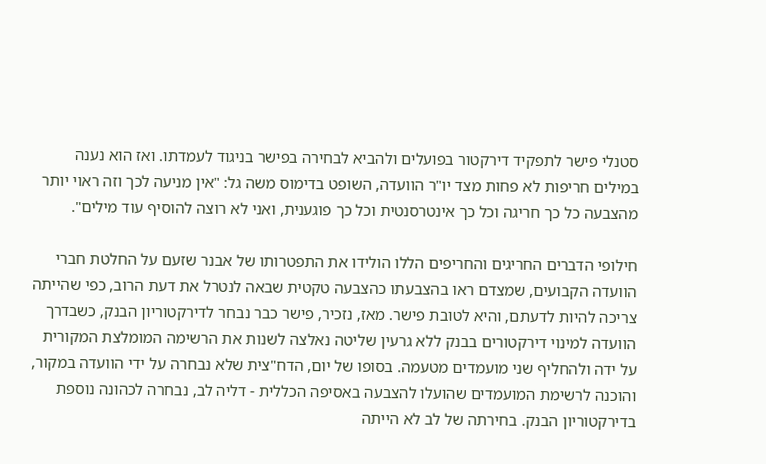סטנלי פישר לתפקיד דירקטור בפועלים ולהביא לבחירה בפישר בניגוד לעמדתו. ואז הוא נענה במילים חריפות לא פחות מצד יו"ר הוועדה, השופט בדימוס משה גל: "אין מניעה לכך וזה ראוי יותר מהצבעה כל כך חריגה וכל כך אינטרסנטית וכל כך פוגענית, ואני לא רוצה להוסיף עוד מילים".

חילופי הדברים החריגים והחריפים הללו הולידו את התפטרותו של אבנר שזעם על החלטת חברי הוועדה הקבועים, שמצדם ראו בהצבעתו כהצבעה טקטית שבאה לנטרל את דעת הרוב, כפי שהייתה צריכה להיות לדעתם, והיא לטובת פישר. מאז, נזכיר, פישר כבר נבחר לדירקטוריון הבנק, כשבדרך הוועדה למינוי דירקטורים בבנק ללא גרעין שליטה נאלצה לשנות את הרשימה המומלצת המקורית על ידה ולהחליף שני מועמדים מטעמה. בסופו של יום, הדח"צית שלא נבחרה על ידי הוועדה במקור, והוכנה לרשימת המועמדים שהועלו להצבעה באסיפה הכללית - דליה לב, נבחרה לכהונה נוספת בדירקטוריון הבנק. בחירתה של לב לא הייתה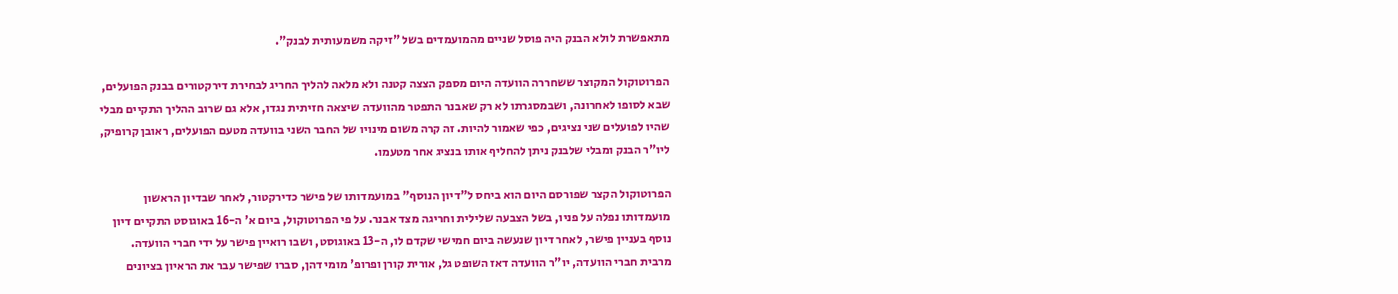מתאפשרת לולא הבנק היה פוסל שניים מהמועמדים בשל "זיקה משמעותית לבנק".

הפרוטוקול המקוצר ששחררה הוועדה היום מספק הצצה קטנה ולא מלאה להליך החריג לבחירת דירקטורים בבנק הפועלים, שבא לסופו לאחרונה, ושבמסגרתו לא רק שאבנר התפטר מהוועדה שיצאה חזיתית נגדו, אלא גם שרוב ההליך התקיים מבלי שהיו לפועלים שני נציגים, כפי שאמור להיות. זה קרה משום מינויו של החבר השני בוועדה מטעם הפועלים, ראובן קרופיק, ליו"ר הבנק ומבלי שלבנק ניתן להחליף אותו בנציג אחר מטעמו.

הפרוטוקול הקצר שפורסם היום הוא ביחס ל"דיון הנוסף" במועמדותו של פישר כדירקטור, לאחר שבדיון הראשון מועמדותו נפלה על פניו, בשל הצבעה שלילית וחריגה מצד אבנר. על פי הפרוטוקול, ביום א' ה-16 באוגוסט התקיים דיון נוסף בעניין פישר, לאחר דיון שנעשה ביום חמישי שקדם לו, ה-13 באוגוסט, ושבו רואיין פישר על ידי חברי הוועדה. מרבית חברי הוועדה, יו"ר הוועדה דאז השופט גל, אורית קורן ופרופ' מומי דהן, סברו שפישר עבר את הראיון בציונים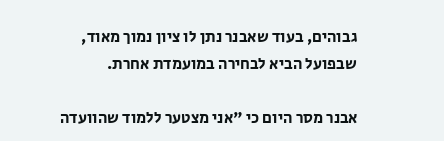גבוהים, בעוד שאבנר נתן לו ציון נמוך מאוד, שבפועל הביא לבחירה במועמדת אחרת.

אבנר מסר היום כי "אני מצטער ללמוד שהוועדה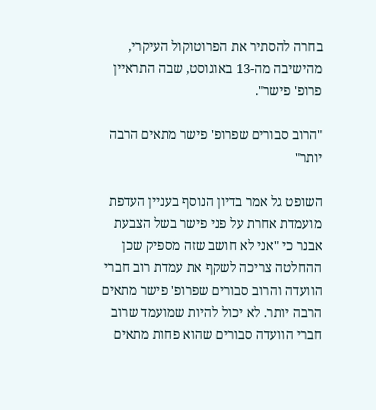בחרה להסתיר את הפרוטוקול העיקרי, מהישיבה מה-13 באוגוסט, שבה התראיין פרופ' פישר".

"הרוב סבורים שפרופ' פישר מתאים הרבה יותר"

השופט גל אמר בדיון הנוסף בעניין העדפת מועמדת אחרת על פני פישר בשל הצבעת אבנר כי "אני לא חושב שזה מספיק שכן ההחלטה צריכה לשקף את עמדת רוב חברי הוועדה והרוב סבורים שפרופ' פישר מתאים הרבה יותר. לא יכול להיות שמועמד שרוב חברי הוועדה סבורים שהוא פחות מתאים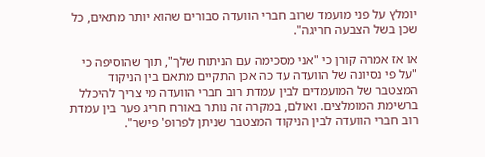יומלץ על פני מועמד שרוב חברי הוועדה סבורים שהוא יותר מתאים, כל שכן בשל הצבעה חריגה".

או אז אמרה קורן כי "אני מסכימה עם הניתוח שלך", תוך שהוסיפה כי "על פי נסיונה של הוועדה עד כה אכן התקיים מתאם בין הניקוד המצטבר של המועמדים לבין עמדת רוב חברי הוועדה מי צריך להיכלל ברשימת המומלצים. ואולם, במקרה זה נותר באורח חריג פער בין עמדת רוב חברי הוועדה לבין הניקוד המצטבר שניתן לפרופ' פישר".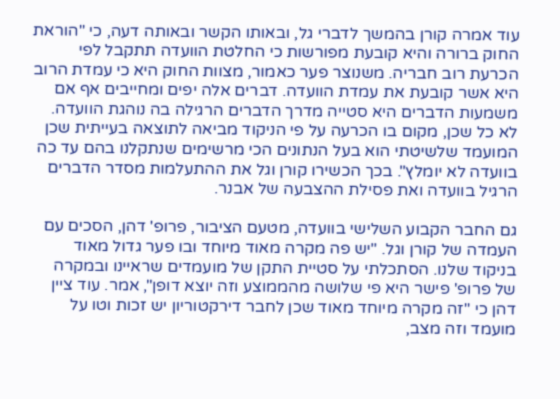עוד אמרה קורן בהמשך לדברי גל, ובאותו הקשר ובאותה דעה, כי "הוראת החוק ברורה והיא קובעת מפורשות כי החלטת הוועדה תתקבל לפי הכרעת רוב חבריה. משנוצר פער כאמור, מצוות החוק היא כי עמדת הרוב היא אשר קובעת את עמדת הוועדה. דברים אלה יפים ומחייבים אף אם משמעות הדברים היא סטייה מדרך הדברים הרגילה בה נוהגת הוועדה. לא כל שכן, מקום בו הכרעה על פי הניקוד מביאה לתוצאה בעייתית שכן המועמד שלשיטתי הוא בעל הנתונים הכי מרשימים שנתקלנו בהם עד כה בוועדה לא יומלץ". בכך הכשירו קורן וגל את ההתעלמות מסדר הדברים הרגיל בוועדה ואת פסילת ההצבעה של אבנר.

גם החבר הקבוע השלישי בוועדה, מטעם הציבור, פרופ' דהן, הסכים עם העמדה של קורן וגל. "יש פה מקרה מאוד מיוחד ובו פער גדול מאוד בניקוד שלנו. הסתכלתי על סטיית התקן של מועמדים שראיינו ובמקרה של פרופ' פישר היא פי שלושה מהממוצע וזה יוצא דופן", אמר. עוד ציין דהן כי "זה מקרה מיוחד מאוד שכן לחבר דירקטוריון יש זכות וטו על מועמד וזה מצב,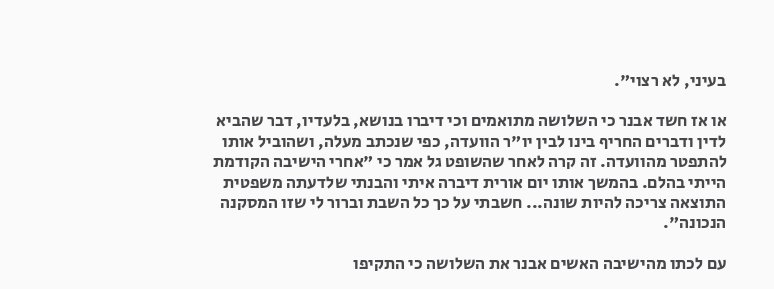בעיני, לא רצוי".

או אז חשד אבנר כי השלושה מתואמים וכי דיברו בנושא, בלעדיו, דבר שהביא לדין ודברים החריף בינו לבין יו"ר הוועדה, כפי שנכתב מעלה, ושהוביל אותו להתפטר מהוועדה. זה קרה לאחר שהשופט גל אמר כי "אחרי הישיבה הקודמת הייתי בהלם. בהמשך אותו יום אורית דיברה איתי והבנתי שלדעתה משפטית התוצאה צריכה להיות שונה... חשבתי על כך כל השבת וברור לי שזו המסקנה הנכונה".

עם לכתו מהישיבה האשים אבנר את השלושה כי התקיפו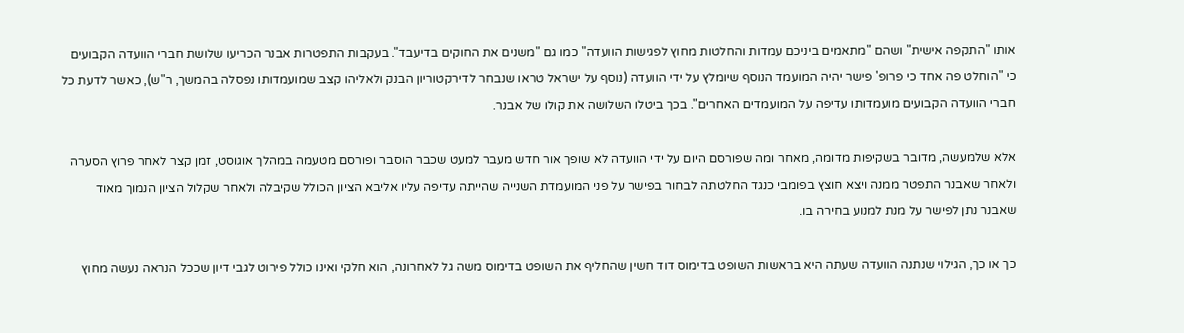אותו "התקפה אישית" ושהם "מתאמים ביניכם עמדות והחלטות מחוץ לפגישות הוועדה" כמו גם "משנים את החוקים בדיעבד". בעקבות התפטרות אבנר הכריעו שלושת חברי הוועדה הקבועים כי "הוחלט פה אחד כי פרופ' פישר יהיה המועמד הנוסף שיומלץ על ידי הוועדה (נוסף על ישראל טראו שנבחר לדירקטוריון הבנק ולאליהו קצב שמועמדותו נפסלה בהמשך, ר"ש), כאשר לדעת כל חברי הוועדה הקבועים מועמדותו עדיפה על המועמדים האחרים". בכך ביטלו השלושה את קולו של אבנר.

אלא שלמעשה, מדובר בשקיפות מדומה, מאחר ומה שפורסם היום על ידי הוועדה לא שופך אור חדש מעבר למעט שכבר הוסבר ופורסם מטעמה במהלך אוגוסט, זמן קצר לאחר פרוץ הסערה ולאחר שאבנר התפטר ממנה ויצא חוצץ בפומבי כנגד החלטתה לבחור בפישר על פני המועמדת השנייה שהייתה עדיפה עליו אליבא הציון הכולל שקיבלה ולאחר שקלול הציון הנמוך מאוד שאבנר נתן לפישר על מנת למנוע בחירה בו.

כך או כך, הגילוי שנתנה הוועדה שעתה היא בראשות השופט בדימוס דוד חשין שהחליף את השופט בדימוס משה גל לאחרונה, הוא חלקי ואינו כולל פירוט לגבי דיון שככל הנראה נעשה מחוץ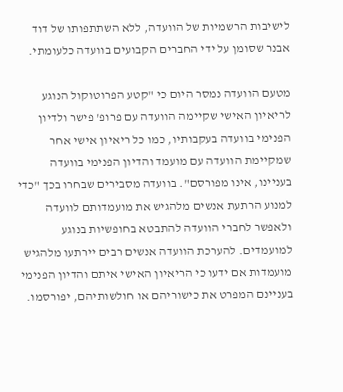לישיבות הרשמיות של הוועדה, ללא השתתפותו של דוד אבנר שסומן על ידי החברים הקבועים בוועדה כלעומתי.

מטעם הוועדה נמסר היום כי "קטע הפרוטוקול הנוגע לריאיון האישי שקיימה הוועדה עם פרופ' פישר ולדיון הפנימי בוועדה בעקבותיו, כמו כל ריאיון אישי אחר שמקיימת הוועדה עם מועמד והדיון הפנימי בוועדה בעניינו, אינו מפורסם". בוועדה מסבירים שבחרו בכך "כדי למנוע הרתעת אנשים מלהגיש את מועמדותם לוועדה ולאפשר לחברי הוועדה להתבטא בחופשיות בנוגע למועמדים. להערכת הוועדה אנשים רבים יירתעו מלהגיש מועמדות אם ידעו כי הריאיון האישי איתם והדיון הפנימי בעניינם המפרט את כישוריהם או חולשותיהם, יפורסמו.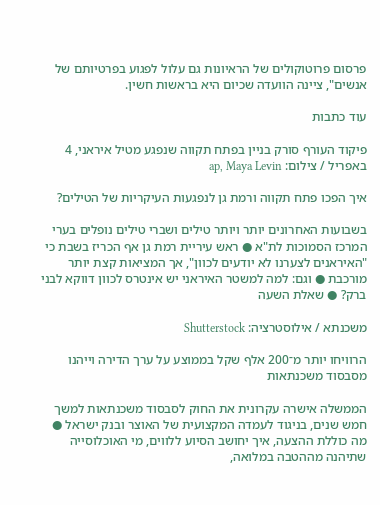פרסום פרוטוקולים של הראיונות גם עלול לפגוע בפרטיותם של אנשים", ציינה הוועדה שכיום היא בראשות חשין.

עוד כתבות

פיקוד העורף סורק בניין בפתח תקווה שנפגע מטיל איראני, 4 באפריל / צילום: ap, Maya Levin

איך הפכו פתח תקווה ורמת גן לנפגעות העיקריות של הטילים?

בשבועות האחרונים יותר ויותר טילים ושברי טילים נופלים בערי המרכז הסמוכות לת"א ● ראש עיריית רמת גן אף הכריז בשבת כי "האיראנים לצערנו לא יודעים לכוון", אך המציאות קצת יותר מורכבת ● וגם: למה למשטר האיראני יש אינטרס לכוון דווקא לבני ברק? ● שאלת השעה

משכנתא / אילוסטרציה: Shutterstock

הרוויחו יותר מ־200 אלף שקל בממוצע על ערך הדירה וייהנו מסבסוד משכנתאות

הממשלה אישרה עקרונית את החוק לסבסוד משכנתאות למשך חמש שנים, בניגוד לעמדה המקצועית של האוצר ובנק ישראל ● מה כוללת ההצעה, איך יחושב הסיוע ללווים, מי האוכלוסייה שתיהנה מההטבה במלואה,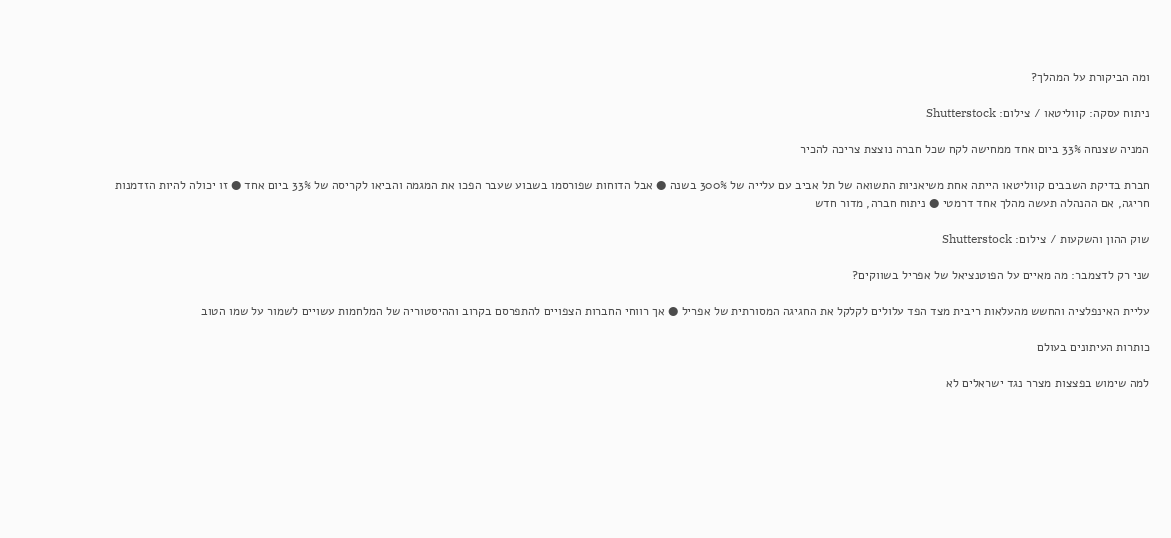ומה הביקורת על המהלך?

ניתוח עסקה: קווליטאו / צילום: Shutterstock

המניה שצנחה 33% ביום אחד ממחישה לקח שכל חברה נוצצת צריכה להכיר

חברת בדיקת השבבים קווליטאו הייתה אחת משיאניות התשואה של תל אביב עם עלייה של 300% בשנה ● אבל הדוחות שפורסמו בשבוע שעבר הפכו את המגמה והביאו לקריסה של 33% ביום אחד ● זו יכולה להיות הזדמנות חריגה, אם ההנהלה תעשה מהלך אחד דרמטי ● ניתוח חברה, מדור חדש

שוק ההון והשקעות / צילום: Shutterstock

שני רק לדצמבר: מה מאיים על הפוטנציאל של אפריל בשווקים?

עליית האינפלציה והחשש מהעלאות ריבית מצד הפד עלולים לקלקל את החגיגה המסורתית של אפריל ● אך רווחי החברות הצפויים להתפרסם בקרוב וההיסטוריה של המלחמות עשויים לשמור על שמו הטוב

כותרות העיתונים בעולם

למה שימוש בפצצות מצרר נגד ישראלים לא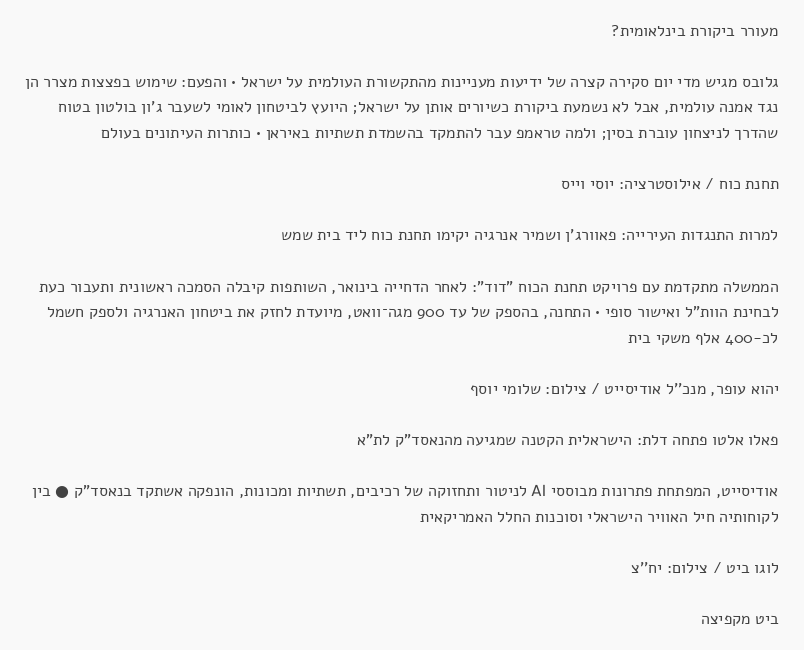מעורר ביקורת בינלאומית?

גלובס מגיש מדי יום סקירה קצרה של ידיעות מעניינות מהתקשורת העולמית על ישראל • והפעם: שימוש בפצצות מצרר הן נגד אמנה עולמית, אבל לא נשמעת ביקורת כשיורים אותן על ישראל; היועץ לביטחון לאומי לשעבר ג'ון בולטון בטוח שהדרך לניצחון עוברת בסין; ולמה טראמפ עבר להתמקד בהשמדת תשתיות באיראן • כותרות העיתונים בעולם

תחנת כוח / אילוסטרציה: יוסי וייס

למרות התנגדות העירייה: פאוורג'ן ושמיר אנרגיה יקימו תחנת כוח ליד בית שמש

הממשלה מתקדמת עם פרויקט תחנת הכוח "דוד": לאחר הדחייה בינואר, השותפות קיבלה הסמכה ראשונית ותעבור כעת לבחינת הוות"ל ואישור סופי • התחנה, בהספק של עד 900 מגה־וואט, מיועדת לחזק את ביטחון האנרגיה ולספק חשמל לכ-400 אלף משקי בית

יהוא עופר, מנכ''ל אודיסייט / צילום: שלומי יוסף

פאלו אלטו פתחה דלת: הישראלית הקטנה שמגיעה מהנאסד"ק לת"א

אודיסייט, המפתחת פתרונות מבוססי AI לניטור ותחזוקה של רכיבים, תשתיות ומכונות, הונפקה אשתקד בנאסד"ק ● בין לקוחותיה חיל האוויר הישראלי וסוכנות החלל האמריקאית

לוגו ביט / צילום: יח''צ

ביט מקפיצה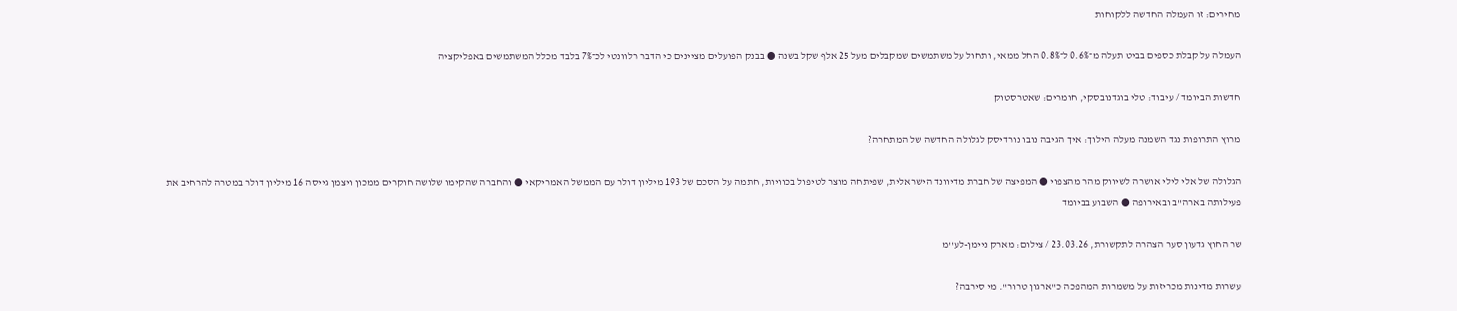מחירים: זו העמלה החדשה ללקוחות

העמלה על קבלת כספים בביט תעלה מ־0.6% ל־0.8% החל ממאי, ותחול על משתמשים שמקבלים מעל 25 אלף שקל בשנה ● בבנק הפועלים מציינים כי הדבר רלוונטי לכ־7% בלבד מכלל המשתמשים באפליקציה

חדשות הביומד / עיבוד: טלי בוגדנובסקי, חומרים: שאטרסטוק

מרוץ התרופות נגד השמנה מעלה הילוך: איך הגיבה נובו נורדיסק לגלולה החדשה של המתחרה?

הגלולה של אלי לילי אושרה לשיווק מהר מהצפוי ● המפיצה של חברת מדיוונד הישראלית, שפיתחה מוצר לטיפול בכוויות, חתמה על הסכם של 193 מיליון דולר עם הממשל האמריקאי ● והחברה שהקימו שלושה חוקרים ממכון ויצמן גייסה 16 מיליון דולר במטרה להרחיב את פעילותה בארה"ב ובאירופה ● השבוע בביומד

שר החוץ גדעון סער הצהרה לתקשורת, 23.03.26 / צילום: מארק ניימן-לע''מ

עשרות מדינות מכריזות על משמרות המהפכה כ"ארגון טרור". מי סירבה?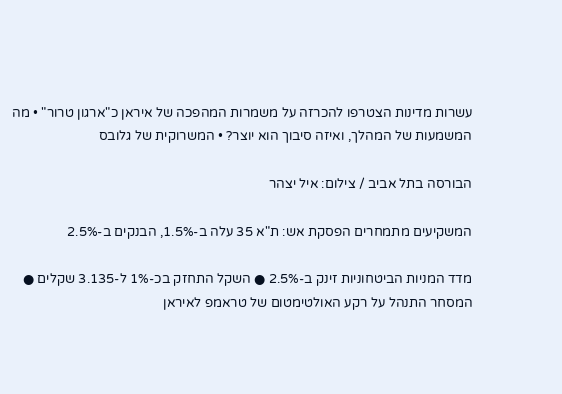עשרות מדינות הצטרפו להכרזה על משמרות המהפכה של איראן כ"ארגון טרור" • מה המשמעות של המהלך, ואיזה סיבוך הוא יוצר? • המשרוקית של גלובס

הבורסה בתל אביב / צילום: איל יצהר

המשקיעים מתמחרים הפסקת אש: ת"א 35 עלה ב-1.5%, הבנקים ב-2.5%

מדד המניות הביטחוניות זינק ב-2.5% ● השקל התחזק בכ-1% ל-3.135 שקלים ● המסחר התנהל על רקע האולטימטום של טראמפ לאיראן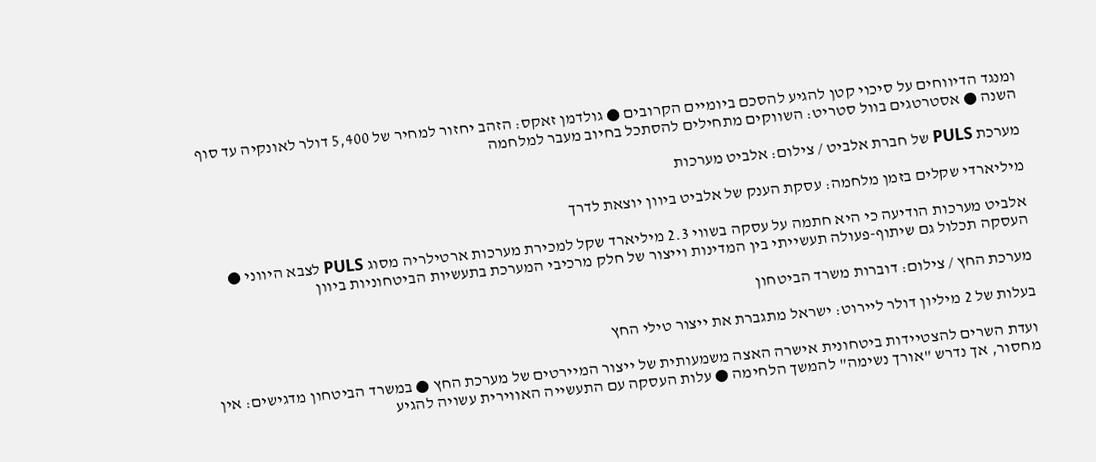ומנגד הדיווחים על סיכוי קטן להגיע להסכם ביומיים הקרובים ● גולדמן זאקס: הזהב יחזור למחיר של 5,400 דולר לאונקיה עד סוף השנה ● אסטרטגים בוול סטריט: השווקים מתחילים להסתכל בחיוב מעבר למלחמה

מערכת PULS של חברת אלביט / צילום: אלביט מערכות

מיליארדי שקלים בזמן מלחמה: עסקת הענק של אלביט ביוון יוצאת לדרך

אלביט מערכות הודיעה כי היא חתמה על עסקה בשווי 2.3 מיליארד שקל למכירת מערכות ארטילריה מסוג PULS לצבא היווני ● העסקה תכלול גם שיתוף-פעולה תעשייתי בין המדינות וייצור של חלק מרכיבי המערכת בתעשיות הביטחוניות ביוון

מערכת החץ / צילום: דוברות משרד הביטחון

בעלות של 2 מיליון דולר ליירוט: ישראל מתגברת את ייצור טילי החץ

ועדת השרים להצטיידות ביטחונית אישרה האצה משמעותית של ייצור המיירטים של מערכת החץ ● במשרד הביטחון מדגישים: אין מחסור, אך נדרש "אורך נשימה" להמשך הלחימה ● עלות העסקה עם התעשייה האווירית עשויה להגיע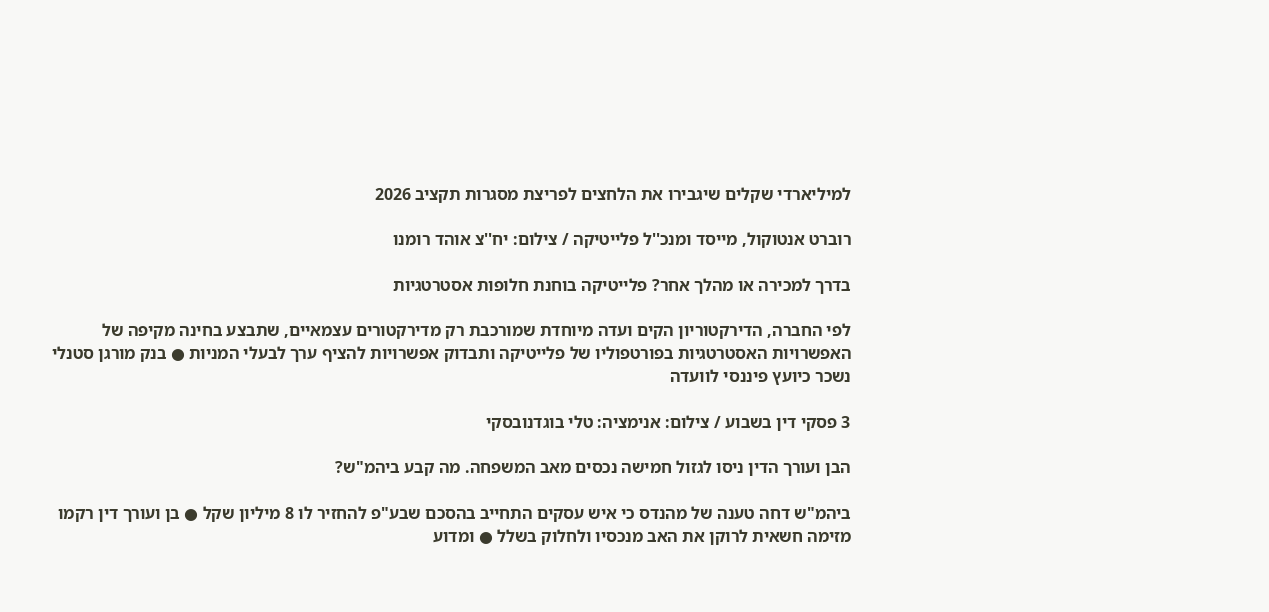למיליארדי שקלים שיגבירו את הלחצים לפריצת מסגרות תקציב 2026

רוברט אנטוקול, מייסד ומנכ''ל פלייטיקה / צילום: יח''צ אוהד רומנו

בדרך למכירה או מהלך אחר? פלייטיקה בוחנת חלופות אסטרטגיות

לפי החברה, הדירקטוריון הקים ועדה מיוחדת שמורכבת רק מדירקטורים עצמאיים, שתבצע בחינה מקיפה של האפשרויות האסטרטגיות בפורטפוליו של פלייטיקה ותבדוק אפשרויות להציף ערך לבעלי המניות ● בנק מורגן סטנלי נשכר כיועץ פיננסי לוועדה

3 פסקי דין בשבוע / צילום: אנימציה: טלי בוגדנובסקי

הבן ועורך הדין ניסו לגזול חמישה נכסים מאב המשפחה. מה קבע ביהמ"ש?

ביהמ"ש דחה טענה של מהנדס כי איש עסקים התחייב בהסכם שבע"פ להחזיר לו 8 מיליון שקל ● בן ועורך דין רקמו מזימה חשאית לרוקן את האב מנכסיו ולחלוק בשלל ● ומדוע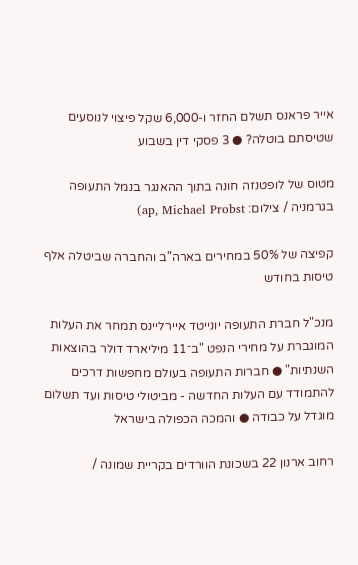אייר פראנס תשלם החזר ו-6,000 שקל פיצוי לנוסעים שטיסתם בוטלה? ● 3 פסקי דין בשבוע

מטוס של לופטנזה חונה בתוך ההאנגר בנמל התעופה בגרמניה / צילום: ap, Michael Probst)

קפיצה של 50% במחירים בארה"ב והחברה שביטלה אלף טיסות בחודש

מנכ"ל חברת התעופה יונייטד איירליינס תמחר את העלות המוגברת על מחירי הנפט "ב־11 מיליארד דולר בהוצאות השנתיות" ● חברות התעופה בעולם מחפשות דרכים להתמודד עם העלות החדשה - מביטולי טיסות ועד תשלום מוגדל על כבודה ● והמכה הכפולה בישראל

רחוב ארנון 22 בשכונת הוורדים בקריית שמונה /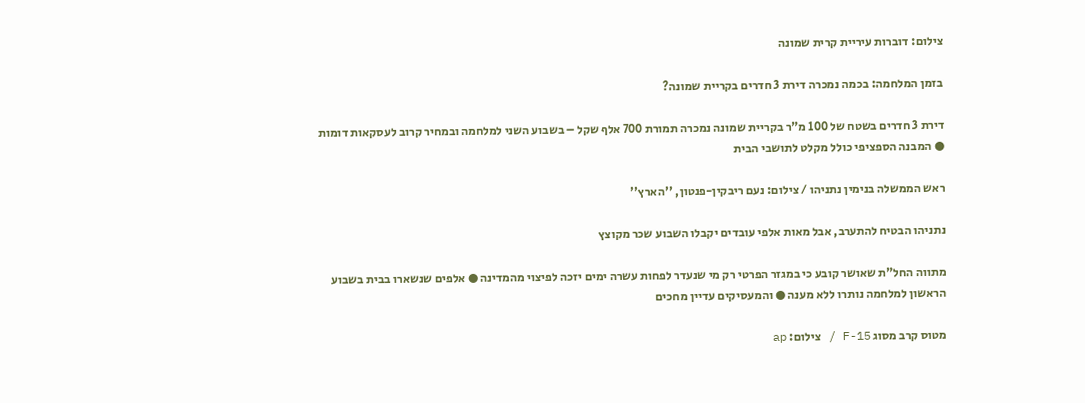צילום: דוברות עיריית קרית שמונה

בזמן המלחמה: בכמה נמכרה דירת 3 חדרים בקריית שמונה?

דירת 3 חדרים בשטח של 100 מ"ר בקריית שמונה נמכרה תמורת 700 אלף שקל – בשבוע השני למלחמה ובמחיר קרוב לעסקאות דומות ● המבנה הספציפי כולל מקלט לתושבי הבית

ראש הממשלה בנימין נתניהו / צילום: נעם ריבקין-פנטון, ''הארץ''

נתניהו הבטיח להתערב, אבל מאות אלפי עובדים יקבלו השבוע שכר מקוצץ

מתווה החל"ת שאושר קובע כי במגזר הפרטי רק מי שנעדר לפחות עשרה ימים יזכה לפיצוי מהמדינה ● אלפים שנשארו בבית בשבוע הראשון למלחמה נותרו ללא מענה ● והמעסיקים עדיין מחכים

מטוס קרב מסוג F-15 / צילום: ap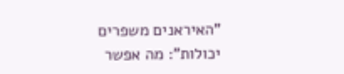"האיראנים משפרים יכולות": מה אפשר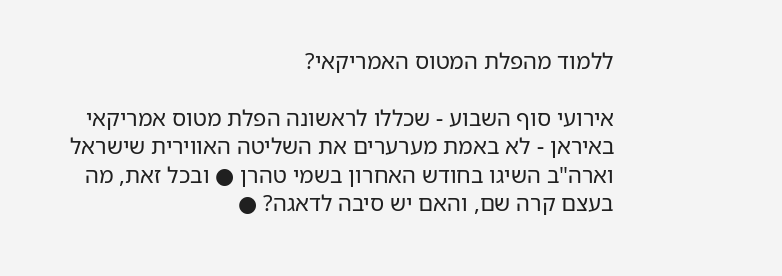ללמוד מהפלת המטוס האמריקאי?

אירועי סוף השבוע - שכללו לראשונה הפלת מטוס אמריקאי באיראן - לא באמת מערערים את השליטה האווירית שישראל וארה"ב השיגו בחודש האחרון בשמי טהרן ● ובכל זאת, מה בעצם קרה שם, והאם יש סיבה לדאגה? ●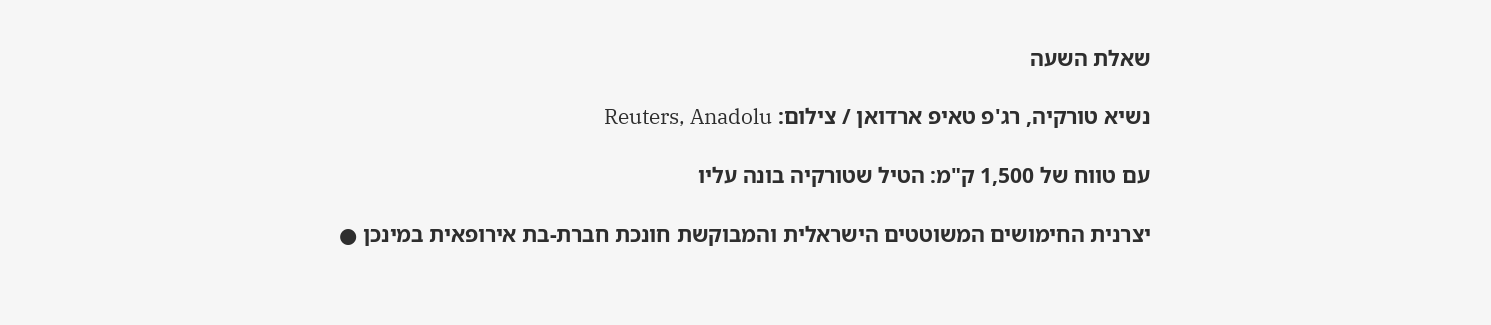שאלת השעה

נשיא טורקיה, רג'פ טאיפ ארדואן / צילום: Reuters, Anadolu

עם טווח של 1,500 ק"מ: הטיל שטורקיה בונה עליו

יצרנית החימושים המשוטטים הישראלית והמבוקשת חונכת חברת-בת אירופאית במינכן ●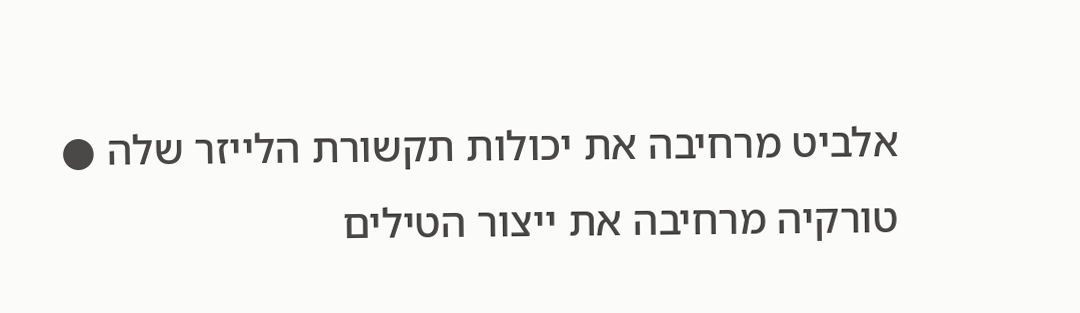אלביט מרחיבה את יכולות תקשורת הלייזר שלה ● טורקיה מרחיבה את ייצור הטילים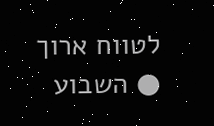לטווח ארוך ● השבוע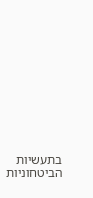בתעשיות הביטחוניות